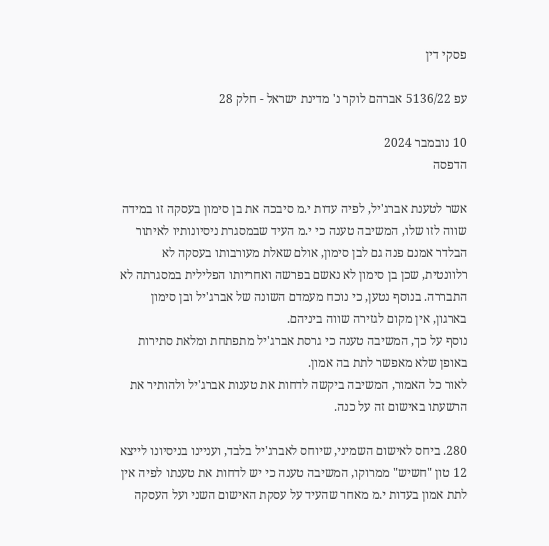פסקי דין

עפ 5136/22 אברהם לוקר נ' מדינת ישראל - חלק 28

10 נובמבר 2024
הדפסה

אשר לטענת אברג'יל, לפיה עדות י.מ סיבכה את בן סימון בעסקה זו במידה שווה לזו שלו, המשיבה טענה כי י.מ העיד שבמסגרת ניסיונותיו לאיתור הבלדר אמנם פנה גם לבן סימון, אולם שאלת מעורבותו בעסקה לא רלוונטית, שכן בן סימון לא נאשם בפרשה ואחריותו הפלילית במסגרתה לא התבררה. בנוסף נטען, כי נוכח מעמדם השונה של אברג'יל ובן סימון בארגון, אין מקום לגזירה שווה ביניהם.
נוסף על כך, המשיבה טענה כי גרסת אברג'יל מתפתחת ומלאת סתירות באופן שלא מאפשר לתת בה אמון.
לאור כל האמור, המשיבה ביקשה לדחות את טענות אברג'יל ולהותיר את הרשעתו באישום זה על כנה.

280. ביחס לאישום השמיני, שיוחס לאברג'יל בלבד, ועניינו בניסיונו לייצא 12 טון "חשיש" ממרוקו, המשיבה טענה כי יש לדחות את טענתו לפיה אין לתת אמון בעדות י.מ מאחר שהעיד על עסקת האישום השני ועל העסקה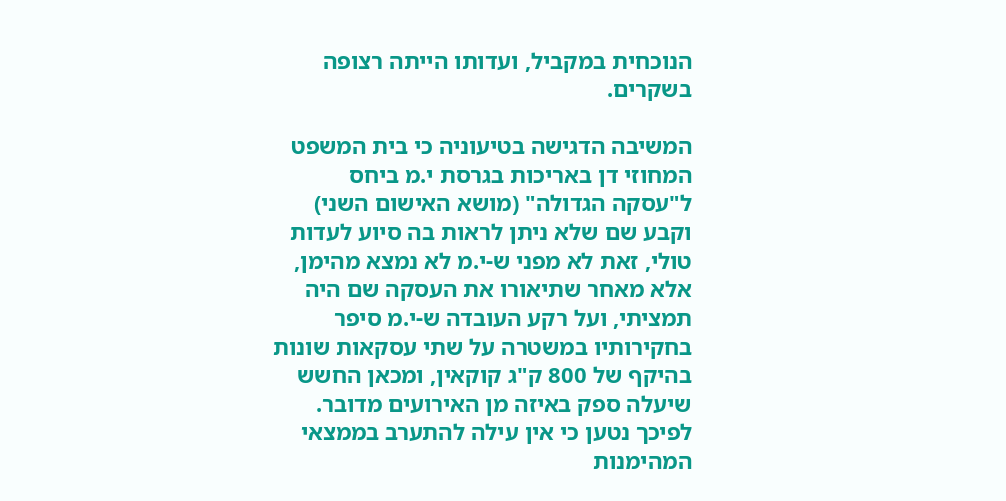הנוכחית במקביל, ועדותו הייתה רצופה בשקרים.

המשיבה הדגישה בטיעוניה כי בית המשפט המחוזי דן באריכות בגרסת י.מ ביחס ל"עסקה הגדולה" (מושא האישום השני) וקבע שם שלא ניתן לראות בה סיוע לעדות טולי, זאת לא מפני ש-י.מ לא נמצא מהימן, אלא מאחר שתיאורו את העסקה שם היה תמציתי, ועל רקע העובדה ש-י.מ סיפר בחקירותיו במשטרה על שתי עסקאות שונות בהיקף של 800 ק"ג קוקאין, ומכאן החשש שיעלה ספק באיזה מן האירועים מדובר. לפיכך נטען כי אין עילה להתערב בממצאי המהימנות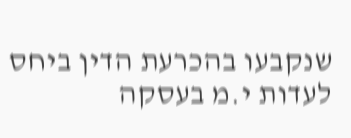שנקבעו בהכרעת הדין ביחס לעדות י.מ בעסקה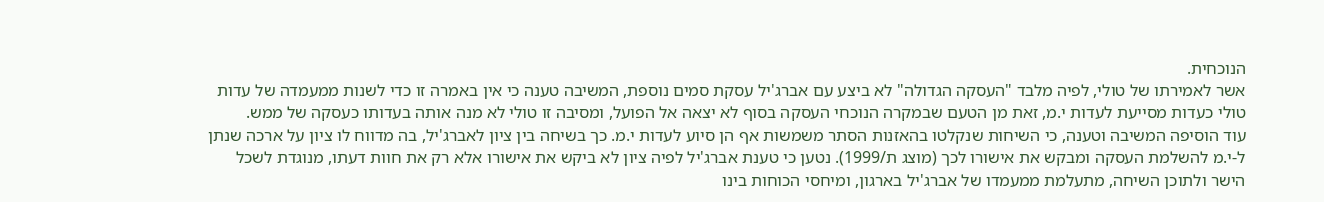הנוכחית.
אשר לאמירתו של טולי, לפיה מלבד "העסקה הגדולה" לא ביצע עם אברג'יל עסקת סמים נוספת, המשיבה טענה כי אין באמרה זו כדי לשנות ממעמדה של עדות טולי כעדות מסייעת לעדות י.מ, זאת מן הטעם שבמקרה הנוכחי העסקה בסוף לא יצאה אל הפועל, ומסיבה זו טולי לא מנה אותה בעדותו כעסקה של ממש.
עוד הוסיפה המשיבה וטענה, כי השיחות שנקלטו בהאזנות הסתר משמשות אף הן סיוע לעדות י.מ. כך בשיחה בין ציון לאברג'יל, בה מדווח לו ציון על ארכה שנתן ל-י.מ להשלמת העסקה ומבקש את אישורו לכך (מוצג ת/1999). נטען כי טענת אברג'יל לפיה ציון לא ביקש את אישורו אלא רק את חוות דעתו, מנוגדת לשכל הישר ולתוכן השיחה, מתעלמת ממעמדו של אברג'יל בארגון, ומיחסי הכוחות בינו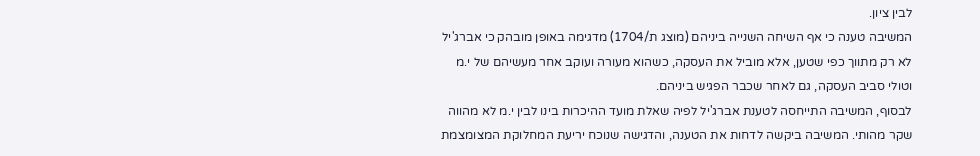לבין ציון.
המשיבה טענה כי אף השיחה השנייה ביניהם (מוצג ת/1704) מדגימה באופן מובהק כי אברג'יל לא רק מתווך כפי שטען, אלא מוביל את העסקה, כשהוא מעורה ועוקב אחר מעשיהם של י.מ וטולי סביב העסקה, גם לאחר שכבר הפגיש ביניהם.
לבסוף, המשיבה התייחסה לטענת אברג'יל לפיה שאלת מועד ההיכרות בינו לבין י.מ לא מהווה שקר מהותי. המשיבה ביקשה לדחות את הטענה, והדגישה שנוכח יריעת המחלוקת המצומצמת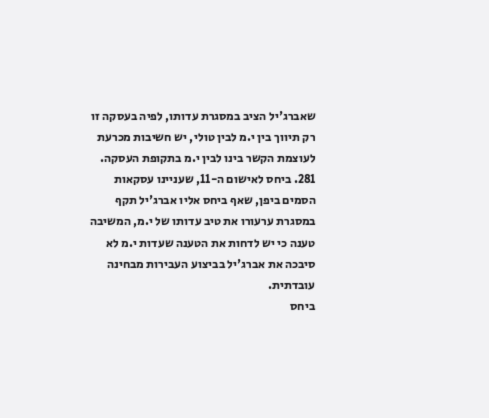שאברג'יל הציב במסגרת עדותו, לפיה בעסקה זו רק תיווך בין י.מ לבין טולי, יש חשיבות מכרעת לעוצמת הקשר בינו לבין י.מ בתקופת העסקה.
281. ביחס לאישום ה-11, שעניינו עסקאות הסמים ביפן, שאף ביחס אליו אברג'יל תקף במסגרת ערעורו את טיב עדותו של י.מ, המשיבה טענה כי יש לדחות את הטענה שעדות י.מ לא סיבכה את אברג'יל בביצוע העבירות מבחינה עובדתית.
ביחס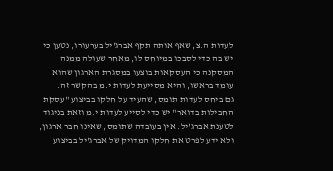לעדות ה.צ, שאף אותה תקף אברג'יל בערעורו, נטען כי יש בה כדי לסבכו במיוחס לו, מאחר שעולה ממנה המסקנה כי העסקאות בוצעו במסגרת הארגון שהוא עומד בראשו, והיא מסייעת לעדות י.מ בהקשר זה.
גם ביחס לעדות תומס, שהעיד על חלקו בביצוע "עסקת החבילות בדואר" יש כדי לסייע לעדות י.מ וזאת בניגוד לטענת אברג'יל. אין בעובדה שתומס, שאינו חבר ארגון, ולא ידע לפרט את חלקו המדויק של אברג'יל בביצוע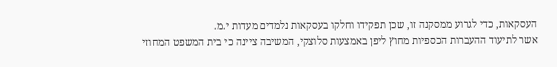העסקאות, כדי לגרוע ממסקנה זו, שכן תפקידו וחלקו בעסקאות נלמדים מעדות י.מ.
אשר לתיעוד ההעברות הכספיות מחוץ ליפן באמצעות סלוצקי, המשיבה ציינה כי בית המשפט המחוזי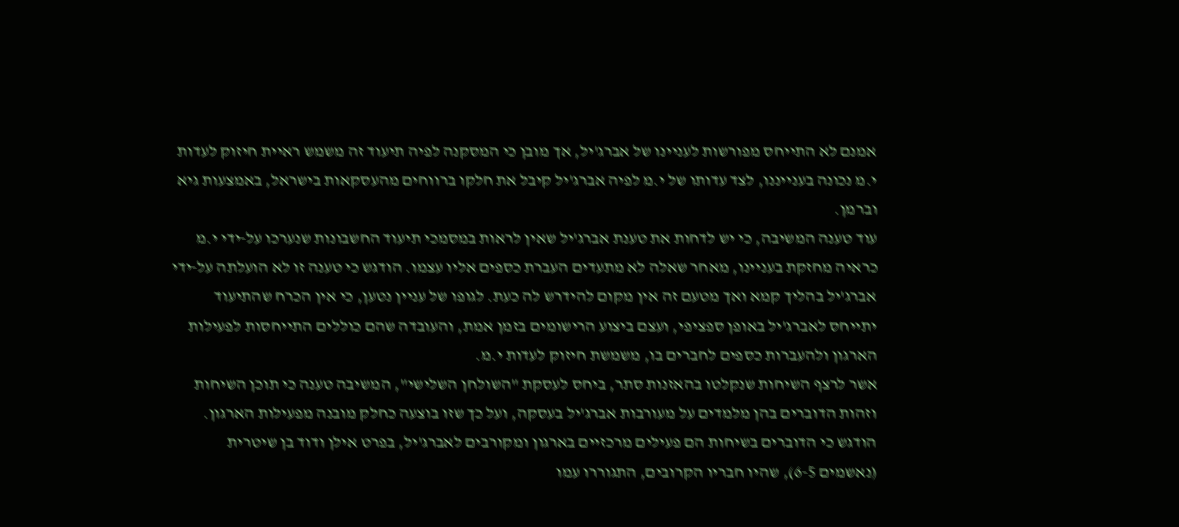אמנם לא התייחס מפורשות לעניינו של אברג'יל, אך מובן כי המסקנה לפיה תיעוד זה משמש ראיית חיזוק לעדות י.מ נכונה בענייננו, לצד עדותו של י.מ לפיה אברג'יל קיבל את חלקו ברווחים מהעסקאות בישראל, באמצעות גיא וברמן.
עוד טענה המשיבה, כי יש לדחות את טענת אברג'יל שאין לראות במסמכי תיעוד החשבונות שנערכו על-ידי י.מ כראיה מחזקת בעניינו, מאחר שאלה לא מתעדים העברת כספים אליו עצמו. הודגש כי טענה זו לא הועלתה על-ידי אברג'יל בהליך קמא ואך מטעם זה אין מקום להידרש לה כעת. לגופו של עניין נטען, כי אין הכרח שהתיעוד יתייחס לאברג'יל באופן ספציפי, ועצם ביצוע הרישומים בזמן אמת, והעובדה שהם כוללים התייחסות לפעילות הארגון ולהעברות כספים לחברים בו, משמשת חיזוק לעדות י.מ.
אשר לרצף השיחות שנקלטו בהאזנות סתר, ביחס לעסקת "השולחן השלישי", המשיבה טענה כי תוכן השיחות וזהות הדוברים בהן מלמדים על מעורבות אברג'יל בעסקה, ועל כך שזו בוצעה כחלק מובנה מפעילות הארגון. הודגש כי הדוברים בשיחות הם פעילים מרכזיים בארגון ומקורבים לאברג'יל, בפרט אילן ודוד בן שיטרית (נאשמים 6-5), שהיו חבריו הקרובים, התגוררו עמו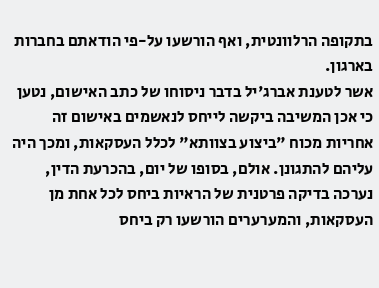בתקופה הרלוונטית, ואף הורשעו על-פי הודאתם בחברות בארגון.
אשר לטענת אברג'יל בדבר ניסוחו של כתב האישום, נטען כי אכן המשיבה ביקשה לייחס לנאשמים באישום זה אחריות מכוח "ביצוע בצוותא" לכלל העסקאות, ומכך היה עליהם להתגונן. אולם, בסופו של יום, בהכרעת הדין, נערכה בדיקה פרטנית של הראיות ביחס לכל אחת מן העסקאות, והמערערים הורשעו רק ביחס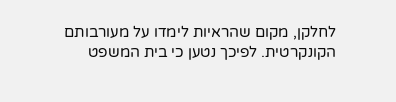לחלקן, מקום שהראיות לימדו על מעורבותם הקונקרטית. לפיכך נטען כי בית המשפט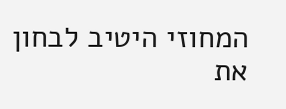המחוזי היטיב לבחון את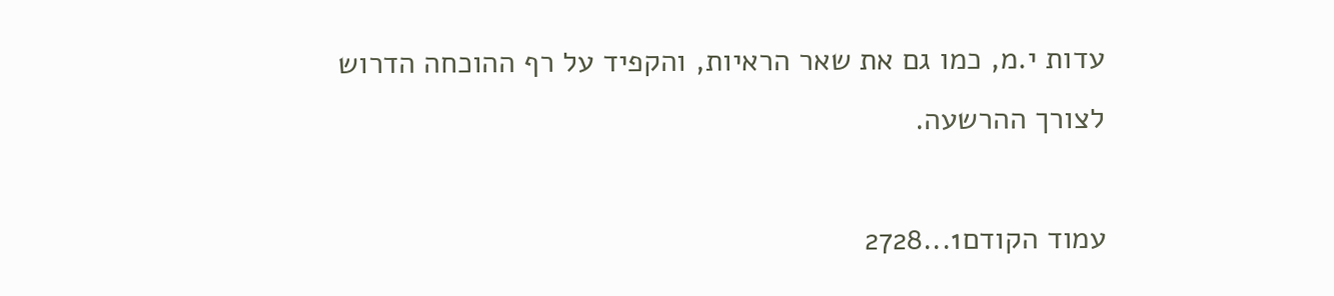עדות י.מ, כמו גם את שאר הראיות, והקפיד על רף ההוכחה הדרוש לצורך ההרשעה.

עמוד הקודם1...2728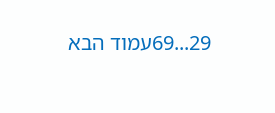29...69עמוד הבא